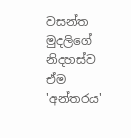වසන්ත මුදලිගේ නිදහස්ව ඒම 'අන්තරය'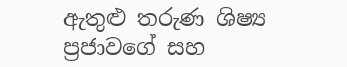ඇතුළු තරුණ ශිෂ්‍ය ප්‍රජාවගේ සහ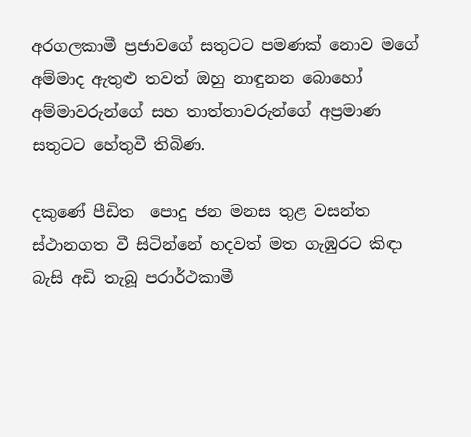අරගලකාමී ප්‍රජාවගේ සතුටට පමණක් නොව මගේ අම්මාද ඇතුළු තවත් ඔහු නාඳුනන බොහෝ අම්මාවරුන්ගේ සහ තාත්තාවරුන්ගේ අප්‍රමාණ සතුටට හේතුවී තිබිණ.

දකුණේ පීඩිත  පොදු ජන මනස තුළ වසන්ත ස්ථානගත වී සිටින්නේ හදවත් මත ගැඹුරට කිඳා බැසි අඩි තැබූ පරාර්ථකාමී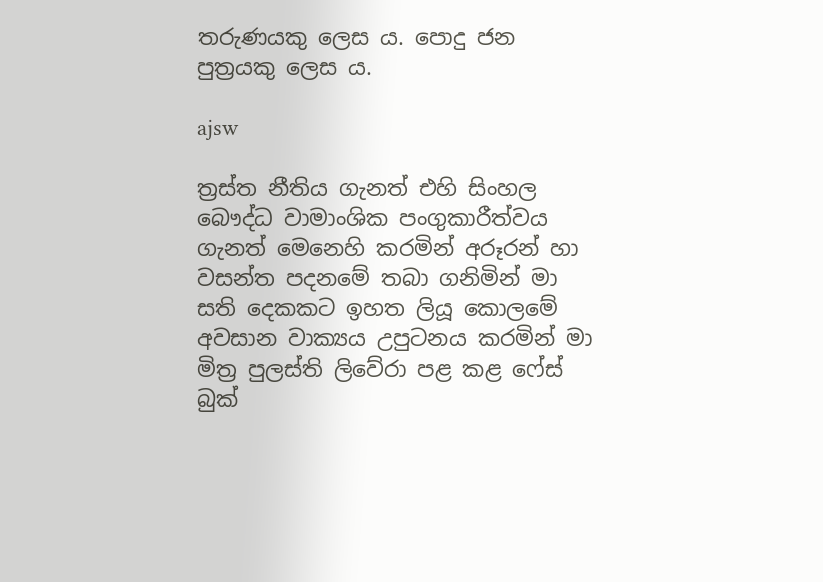තරුණයකු ලෙස ය. පොදු ජන පුත්‍රයකු ලෙස ය.

ajsw

ත්‍රස්ත නීතිය ගැනත් එහි සිංහල බෞද්ධ වාමාංශික පංගුකාරීත්වය ගැනත් මෙනෙහි කරමින් අරූරන් හා වසන්ත පදනමේ තබා ගනිමින් මා සති දෙකකට ඉහත ලියූ කොලමේ අවසාන වාක්‍ය‍ය උපුටනය කරමින් මා මිත්‍ර පුලස්ති ලිවේරා පළ කළ ෆේස් බුක්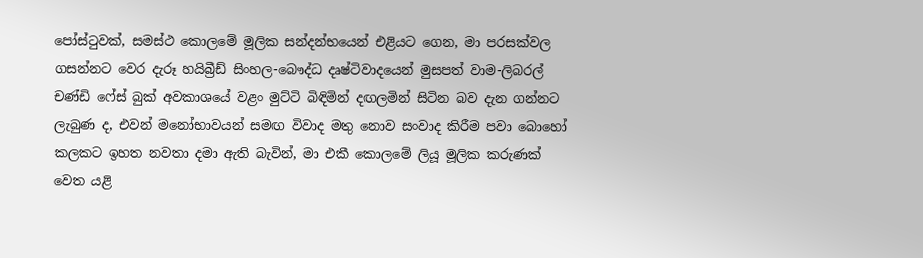පෝස්ටුවක්, සමස්ථ කොලමේ මූලික සන්දන්භයෙන් එළියට ගෙන, මා පරසක්වල ගසන්නට වෙර දැරූ හයිබ්‍රීඩ් සිංහල-බෞද්ධ දෘෂ්ටිවාදයෙන් මුසපත් වාම-ලිබරල් චණ්ඩි ෆේස් බුක් අවකාශයේ වළං මුට්ටි බිඳිමින් දඟලමින් සිටින බව දැන ගන්නට ලැබුණ ද, එවන් මනෝභාවයන් සමඟ විවාද මතු නොව සංවාද කිරීම පවා බොහෝ කලකට ඉහත නවතා දමා ඇති බැවින්, මා එකී කොලමේ ලියූ මූලික කරුණක් වෙත යළි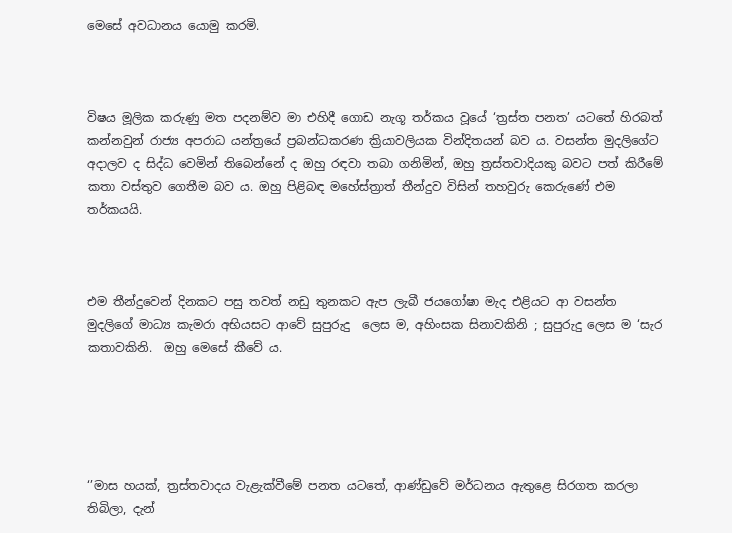මෙසේ අවධානය යොමු කරමි.



විෂය මූලික කරුණු මත පදනම්ව මා එහිදී ගොඩ නැගූ තර්කය වූයේ ‘ත්‍රස්ත පනත’ යටතේ හිරබත් කන්නවුන් රාජ්‍ය අපරාධ යන්ත්‍රයේ ප්‍රබන්ධකරණ ක්‍රියාවලියක වින්දිතයන් බව ය. වසන්ත මුදලිගේට අදාලව ද සිද්ධ වෙමින් තිබෙන්නේ ද ඔහු රඳවා තබා ගනිමින්, ඔහු ත්‍රස්තවාදියකු බවට පත් කිරීමේ කතා වස්තුව ගෙතීම බව ය. ඔහු පිළිබඳ මහේස්ත්‍රාත් තීන්දුව විසින් තහවුරු කෙරුණේ එම තර්කයයි.



එම තීන්දුවෙන් දිනකට පසු තවත් නඩු තුනකට ඇප ලැබී ජයගෝෂා මැද එළියට ආ වසන්ත මුදලිගේ මාධ්‍ය කැමරා අභියසට ආවේ සුපුරුදු  ලෙස ම, අහිංසක සිනාවකිනි ; සුපුරුදු ලෙස ම ‘සැර කතාවකිනි.  ඔහු මෙසේ කීවේ ය.





‘’මාස හයක්, ත්‍රස්තවාදය වැළැක්වීමේ පනත යටතේ, ආණ්ඩුවේ මර්ධනය ඇතුළෙ සිරගත කරලා තිබිලා, දැන්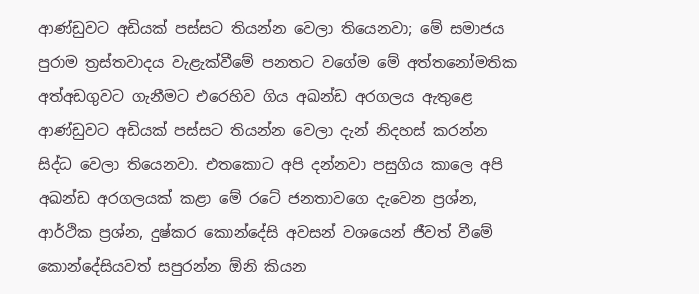ආණ්ඩුවට අඩියක් පස්සට තියන්න වෙලා තියෙනවා; මේ සමාජය පුරාම ත්‍රස්තවාදය වැළැක්වීමේ පනතට වගේම මේ අත්තනෝමතික අත්අඩගුවට ගැනීමට එරෙහිව ගිය අඛන්ඩ අරගලය ඇතුළෙ ආණ්ඩුවට අඩියක් පස්සට තියන්න වෙලා දැන් නිදහස් කරන්න සිද්ධ වෙලා තියෙනවා. එතකොට අපි දන්නවා පසුගිය කාලෙ අපි අඛන්ඩ අරගලයක් කළා මේ රටේ ජනතාවගෙ දැවෙන ප්‍රශ්න, ආර්ථික ප්‍රශ්න, දුෂ්කර කොන්දේසි අවසන් වශයෙන් ජීවත් වීමේ කොන්දේසියවත් සපුරන්න ඕනි කියන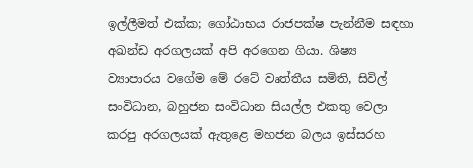ඉල්ලීමත් එක්ක; ගෝඨාභය රාජපක්ෂ පැන්නීම සඳහා අඛන්ඩ අරගලයක් අපි අරගෙන ගියා. ශිෂ්‍ය ව්‍යාපාරය වගේම මේ රටේ වෘත්තීය සමිති, සිවිල් සංවිධාන, බහුජන සංවිධාන සියල්ල එකතු වෙලා කරපු අරගලයක් ඇතුළෙ මහජන බලය ඉස්සරහ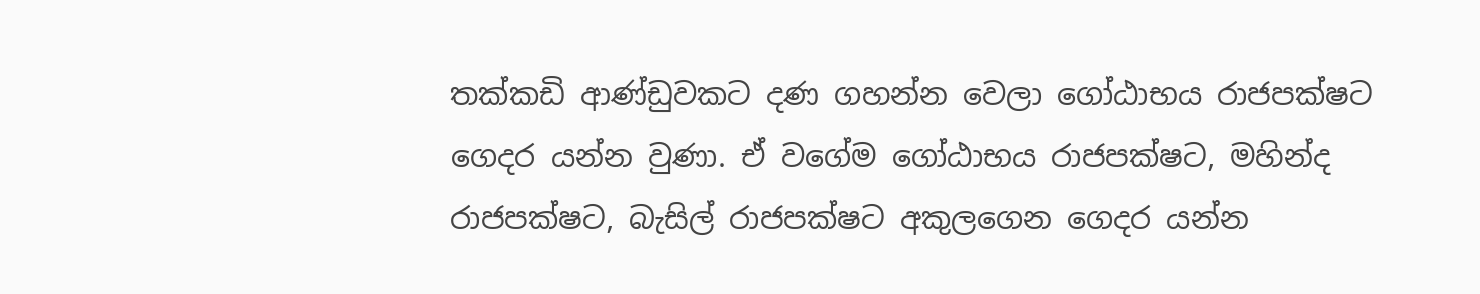තක්කඩි ආණ්ඩුවකට දණ ගහන්න වෙලා ගෝඨාභය රාජපක්ෂට ගෙදර යන්න වුණා. ඒ වගේම ගෝඨාභය රාජපක්ෂට, මහින්ද රාජපක්ෂට, බැසිල් රාජපක්ෂට අකුලගෙන ගෙදර යන්න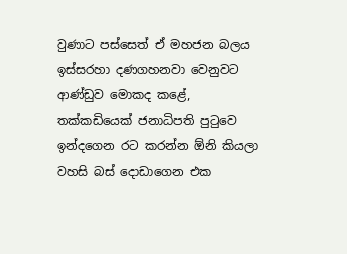වුණාට පස්සෙත් ඒ මහජන බලය ඉස්සරහා දණගහනවා වෙනුවට ආණ්ඩුව මොකද කළේ, තක්කඩියෙක් ජනාධිපති පුටුවෙ ඉන්දගෙන රට කරන්න ඕනි කියලා වහසි බස් දොඩාගෙන එක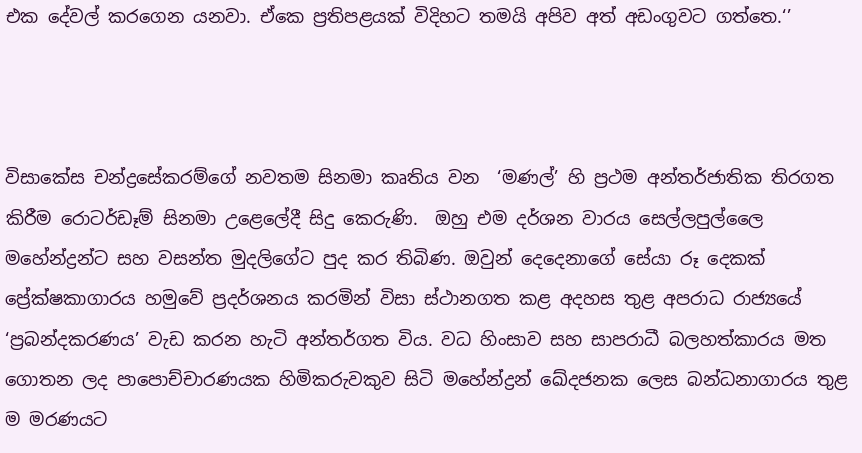එක දේවල් කරගෙන යනවා. ඒකෙ ප්‍රතිපළයක් විදිහට තමයි අපිව අත් අඩංගුවට ගත්තෙ.‘’



විසාකේස චන්ද්‍රසේකරම්ගේ නවතම සිනමා කෘතිය වන  ‘මණල්’ හි ප්‍රථම අන්තර්ජාතික තිරගත කිරීම රොටර්ඩෑම් සිනමා උළෙලේදී සිදු කෙරුණි.  ඔහු එම දර්ශන වාරය සෙල්ලපුල්ලෛ මහේන්ද්‍රන්ට සහ වසන්ත මුදලිගේට පුද කර තිබිණ. ඔවුන් දෙදෙනාගේ සේයා රූ දෙකක් ප්‍රේක්ෂකාගාරය හමුවේ ප්‍රදර්ශනය කරමින් විසා ස්ථානගත කළ අදහස තුළ අපරාධ රාජ්‍යයේ ‘ප්‍රබන්දකරණය’ වැඩ කරන හැටි අන්තර්ගත විය. වධ හිංසාව සහ සාපරාධී බලහත්කාරය මත ගොතන ලද පාපොච්චාරණයක හිමිකරුවකුව සිටි මහේන්ද්‍රන් ඛේදජනක ලෙස බන්ධනාගාරය තුළ ම මරණයට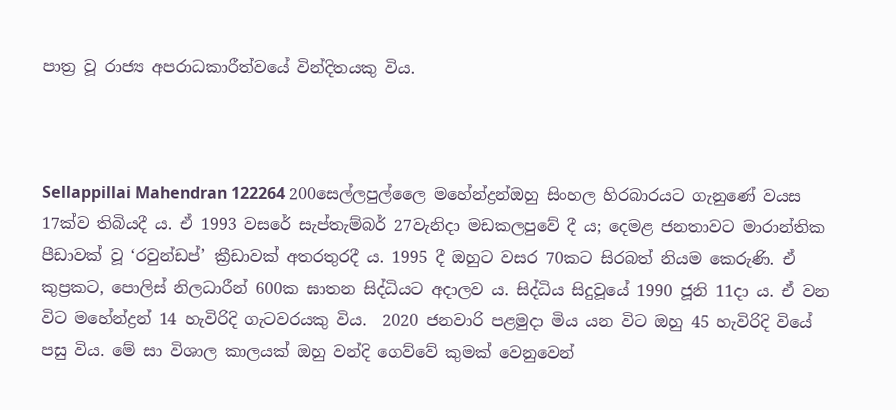පාත්‍ර වූ රාජ්‍ය අපරාධකාරීත්වයේ වින්දිතයකු විය.



Sellappillai Mahendran 122264 200සෙල්ලපුල්ලෛ මහේන්ද්‍රන්ඔහු සිංහල හිරබාරයට ගැනුණේ වයස 17ක්ව තිබියදී ය. ඒ 1993 වසරේ සැප්තැම්බර් 27වැනිදා මඩකලපුවේ දී ය; දෙමළ ජනතාවට මාරාන්තික පීඩාවක් වූ ‘රවුන්ඩප්’ ක්‍රීඩාවක් අතරතුරදී ය. 1995 දී ඔහුට වසර 70කට සිරබත් නියම කෙරුණි. ඒ කුප්‍රකට, පොලිස් නිලධාරීන් 600ක ඝාතන සිද්ධියට අදාලව ය. සිද්ධිය සිදුවූයේ 1990 ජූනි 11දා ය. ඒ වන විට මහේන්ද්‍රන් 14 හැවිරිදි ගැටවරයකු විය.  2020 ජනවාරි පළමුදා මිය යන විට ඔහු 45 හැවිරිදි වියේ පසු විය. මේ සා විශාල කාලයක් ඔහු වන්දි ගෙව්වේ කුමක් වෙනුවෙන්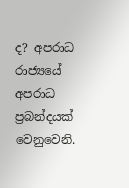ද? අපරාධ රාජ්‍යයේ අපරාධ ප්‍රබන්දයක් වෙනුවෙනි.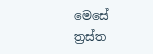මෙසේ ත්‍රස්ත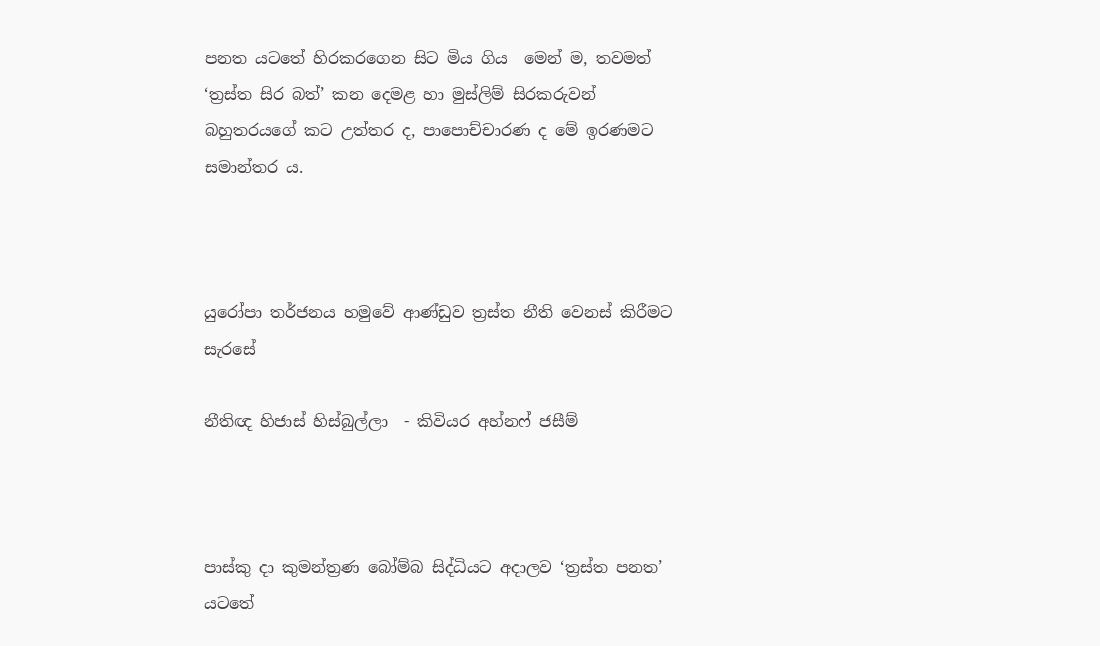පනත යටතේ හිරකරගෙන සිට මිය ගිය  මෙන් ම, තවමත් ‘ත්‍රස්ත සිර බත්’ කන දෙමළ හා මුස්ලිම් සිරකරුවන් බහුතරයගේ කට උත්තර ද, පාපොච්චාරණ ද මේ ඉරණමට සමාන්තර ය.



යුරෝපා තර්ජනය හමුවේ ආණ්ඩුව ත්‍රස්ත නීති වෙනස් කිරීමට සැරසේ

නීතිඥ හිජාස් හිස්බුල්ලා  - කිවියර අහ්නෆ් ජසීම්



පාස්කු දා කුමන්ත්‍රණ බෝම්බ සිද්ධියට අදාලව ‘ත්‍රස්ත පනත’ යටතේ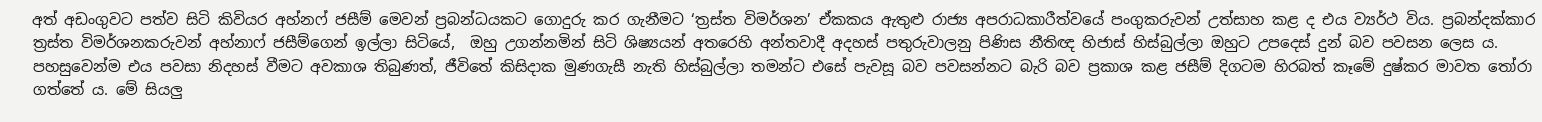අත් අඩංගුවට පත්ව සිටි කිවියර අහ්නෆ් ජසීම් මෙවන් ප්‍රබන්ධයකට ගොදුරු කර ගැනීමට ‘ත්‍රස්ත විමර්ශන’ ඒකකය ඇතුළු රාජ්‍ය අපරාධකාරීත්වයේ පංගුකරුවන් උත්සාහ කළ ද එය ව්‍යර්ථ විය. ප්‍රබන්දක්කාර ත්‍රස්ත විමර්ශනකරුවන් අහ්නාෆ් ජසීම්ගෙන් ඉල්ලා සිටියේ,  ඔහු උගන්නමින් සිටි ශිෂ්‍යයන් අතරෙහි අන්තවාදී අදහස් පතුරුවාලනු පිණිස නීතිඥ හිජාස් හිස්බුල්ලා ඔහුට උපදෙස් දුන් බව පවසන ලෙස ය. පහසුවෙන්ම එය පවසා නිදහස් වීමට අවකාශ තිබුණත්, ජීවිතේ කිසිදාක මුණගැසී නැති හිස්බුල්ලා තමන්ට එසේ පැවසූ බව පවසන්නට බැරි බව ප්‍රකාශ කළ ජසීම් දිගටම හිරබත් කෑමේ දුෂ්කර මාවත තෝරා ගත්තේ ය. මේ සියලු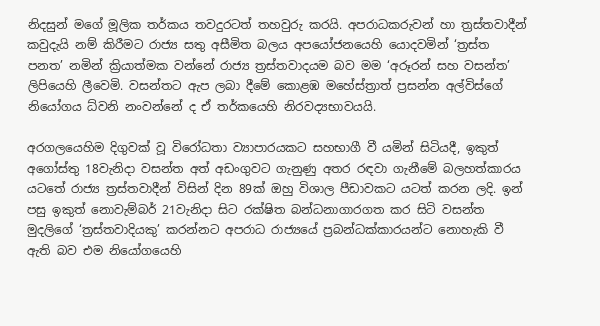නිදසුන් මගේ මූලික තර්කය තවදුරටත් තහවුරු කරයි. අපරාධකරුවන් හා ත්‍රස්තවාදීන් කවුදැයි නම් කිරීමට රාජ්‍ය සතු අසීමිත බලය අපයෝජනයෙහි යොදවමින් ‘ත්‍රස්ත පනත’ නමින් ක්‍රියාත්මක වන්නේ රාජ්‍ය ත්‍රස්තවාදයම බව මම ‘අරූරන් සහ වසන්ත’ ලිපියෙහි ලීවෙමි. වසන්තට ඇප ලබා දීමේ කොළඹ මහේස්ත්‍රාත් ප්‍රසන්න අල්විස්ගේ නියෝගය ධ්වනි නංවන්නේ ද ඒ තර්කයෙහි නිරවද්‍යභාවයයි.

අරගලයෙහිම දිගුවක් වූ විරෝධතා ව්‍යාපාරයකට සහභාගී වී යමින් සිටියදී, ඉකුත් අගෝස්තු 18වැනිදා වසන්ත අත් අඩංගුවට ගැනුණු අතර රඳවා ගැනීමේ බලහත්කාරය යටතේ රාජ්‍ය ත්‍රස්තවාදීන් විසින් දින 89ක් ඔහු විශාල පීඩාවකට යටත් කරන ලදි. ඉන් පසු ඉකුත් නොවැම්බර් 21වැනිදා සිට රක්ෂිත බන්ධනාගාරගත කර සිටි වසන්ත මුදලිගේ ‘ත්‍රස්තවාදියකු’ කරන්නට අපරාධ රාජ්‍යයේ ප්‍රබන්ධක්කාරයන්ට නොහැකි වී ඇති බව එම නියෝගයෙහි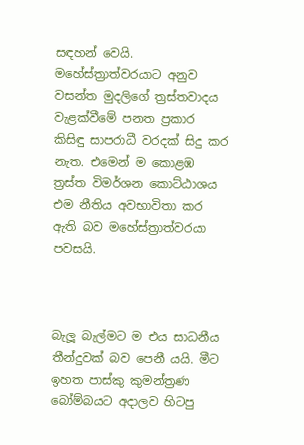සඳහන් වෙයි. මහේස්ත්‍රාත්වරයාට අනුව වසන්ත මුදලිගේ ත්‍රස්තවාදය වැළක්වීමේ පනත ප්‍රකාර කිසිඳු සාපරාධී වරදක් සිදු කර නැත. එමෙන් ම කොළඹ ත්‍රස්ත විමර්ශන කොට්ඨාශය එම නීතිය අවභාවිතා කර ඇති බව මහේස්ත්‍රාත්වරයා පවසයි.



බැලූ බැල්මට ම එය සාධනීය තීන්දුවක් බව පෙනී යයි. මීට ඉහත පාස්කු කුමන්ත්‍රණ බෝම්බයට අදාලව හිටපු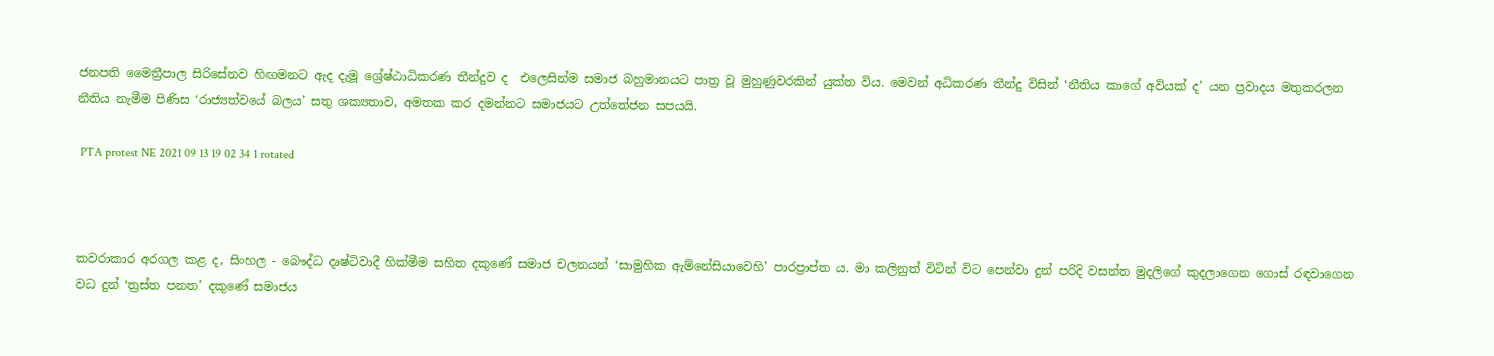ජනපති මෛත්‍රීපාල සිරිසේනව හිඟමනට ඇද දැමූ ශ්‍රේෂ්ඨාධිකරණ තීන්දුව ද  එලෙසින්ම සමාජ බහුමානයට පාත්‍ර වූ මුහුණුවරකින් යුක්ත විය. මෙවන් අධිකරණ තීන්දු විසින් ‘නීතිය කාගේ අවියක් ද’ යන ප්‍රවාදය මතුකරලන නීතිය නැමීම පිණිස ‘රාජ්‍යත්වයේ බලය’ සතු ශක්‍යතාව, අමතක කර දමන්නට සමාජයට උත්තේජන සපයයි.

 PTA protest NE 2021 09 13 19 02 34 1 rotated



කවරාකාර අරගල කළ ද, සිංහල - බෞද්ධ දෘෂ්ටිවාදී හික්මීම සහිත දකුණේ සමාජ චලනයන් ‘සාමුහික ඇම්නේසියාවෙහි’ පාරප්‍රාප්ත ය. මා කලිනුත් විටින් විට පෙන්වා දුන් පරිදි වසන්ත මුදලිගේ කුදලාගෙන ගොස් රඳවාගෙන වධ දුන් ‘ත්‍රස්ත පනත’ දකුණේ සමාජය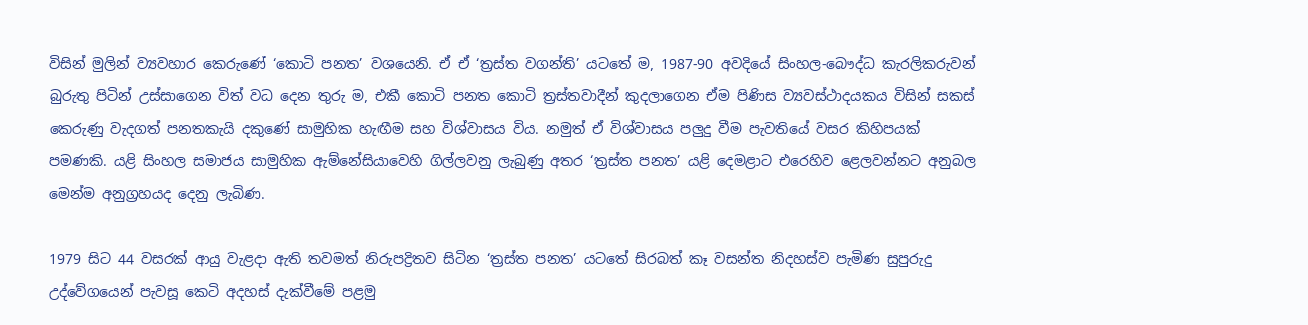විසින් මුලින් ව්‍යවහාර කෙරුණේ ‘කොටි පනත’ වශයෙනි. ඒ ඒ ‘ත්‍රස්ත වගන්ති’ යටතේ ම, 1987-90 අවදියේ සිංහල-බෞද්ධ කැරලිකරුවන් බුරුතු පිටින් උස්සාගෙන විත් වධ දෙන තුරු ම, එකී කොටි පනත කොටි ත්‍රස්තවාදීන් කුදලාගෙන ඒම පිණිස ව්‍යවස්ථාදයකය විසින් සකස් කෙරුණු වැදගත් පනතකැයි දකුණේ සාමුහික හැඟීම සහ විශ්වාසය විය. නමුත් ඒ විශ්වාසය පලුදු වීම පැවතියේ වසර කිහිපයක් පමණකි. යළි සිංහල සමාජය සාමුහික ඇම්නේසියාවෙහි ගිල්ලවනු ලැබුණු අතර ‘ත්‍රස්ත පනත’ යළි දෙමළාට එරෙහිව ළෙලවන්නට අනුබල මෙන්ම අනුග්‍රහයද දෙනු ලැබිණ.

1979 සිට 44 වසරක් ආයු වැළදා ඇති තවමත් නිරුපද්‍රිතව සිටින ‘ත්‍රස්ත පනත’ යටතේ සිරබත් කෑ වසන්ත නිදහස්ව පැමිණ සුපුරුදු උද්වේගයෙන් පැවසූ කෙටි අදහස් දැක්වීමේ පළමු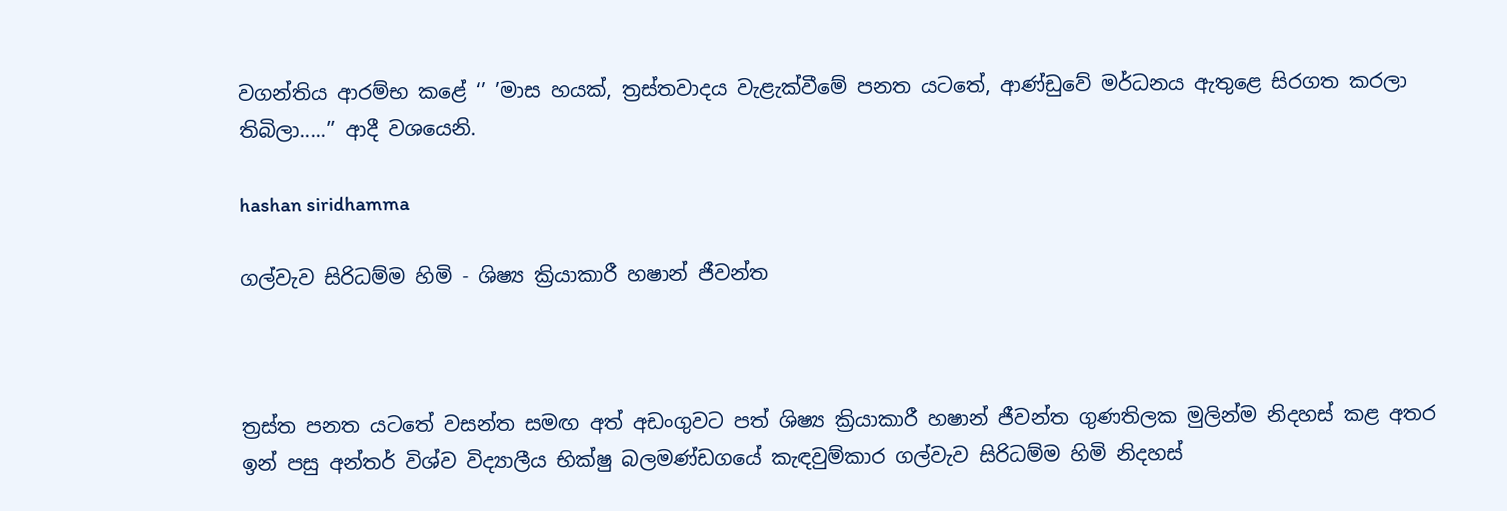වගන්තිය ආරම්භ කළේ ‘’ ’මාස හයක්, ත්‍රස්තවාදය වැළැක්වීමේ පනත යටතේ, ආණ්ඩුවේ මර්ධනය ඇතුළෙ සිරගත කරලා තිබිලා.....’’ ආදී වශයෙනි.

hashan siridhamma

ගල්වැව සිරිධම්ම හිමි - ශිෂ්‍ය ක්‍රියාකාරී හෂාන් ජීවන්ත



ත්‍රස්ත පනත යටතේ වසන්ත සමඟ අත් අඩංගුවට පත් ශිෂ්‍ය ක්‍රියාකාරී හෂාන් ජීවන්ත ගුණතිලක මුලින්ම නිදහස් කළ අතර ඉන් පසු අන්තර් විශ්ව විද්‍යාලීය භික්ෂු බලමණ්ඩගයේ කැඳවුම්කාර ගල්වැව සිරිධම්ම හිමි නිදහස්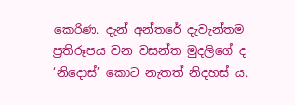කෙරිණ. දැන් අන්තරේ දැවැන්තම ප්‍රතිරූපය වන වසන්ත මුදලිගේ ද ‘නිදොස්’ කොට නැතත් නිදහස් ය.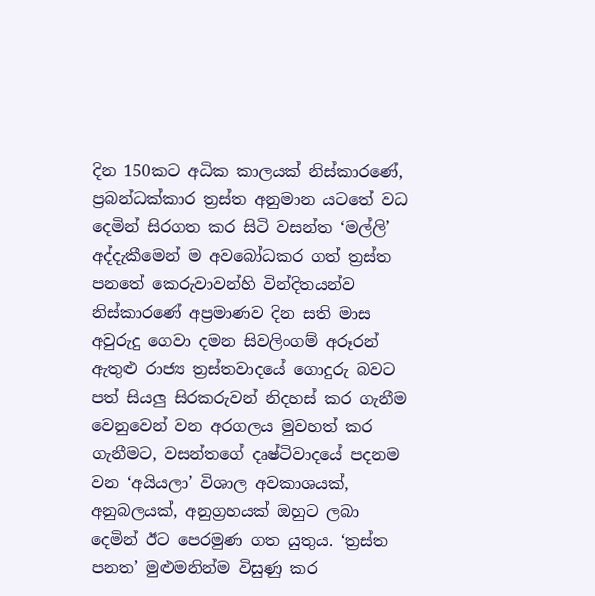දින 150කට අධික කාලයක් නිස්කාරණේ, ප්‍රබන්ධක්කාර ත්‍රස්ත අනුමාන යටතේ වධ දෙමින් සිරගත කර සිටි වසන්ත ‘මල්ලි’ අද්දැකීමෙන් ම අවබෝධකර ගත් ත්‍රස්ත පනතේ කෙරුවාවන්හි වින්දිතයන්ව නිස්කාරණේ අප්‍රමාණව දින සති මාස අවුරුදු ගෙවා දමන සිවලිංගම් අරූරන් ඇතුළු රාජ්‍ය ත්‍රස්තවාදයේ ගොදුරු බවට පත් සියලු සිරකරුවන් නිදහස් කර ගැනීම වෙනුවෙන් වන අරගලය මුවහත් කර ගැනීමට, වසන්තගේ දෘෂ්ටිවාදයේ පදනම වන ‘අයියලා’ විශාල අවකාශයක්, අනුබලයක්, අනුග්‍රහයක් ඔහුට ලබා දෙමින් ඊට පෙරමුණ ගත යුතුය. ‘ත්‍රස්ත පනත’ මුළුමනින්ම විසුණු කර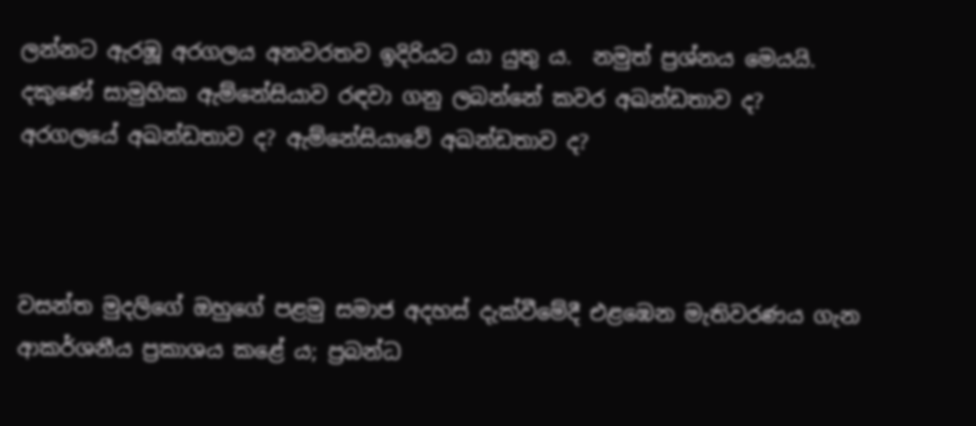ලන්නට ඇරඹූ අරගලය අනවරතව ඉදිරියට යා යුතු ය.  නමුත් ප්‍රශ්නය මෙයයි. දකුණේ සාමුහික ඇම්නේසියාව රඳවා ගනු ලබන්නේ කවර අඛන්ඩතාව ද?  අරගලයේ අඛන්ඩතාව ද? ඇම්නේසියාවේ අඛන්ඩතාව ද?



වසන්ත මුදලිගේ ඔහුගේ පළමු සමාජ අදහස් දැක්වීමේදී එළඹෙන මැතිවරණය ගැන ආකර්ශනීය ප්‍රකාශය කළේ ය; ප්‍රබන්ධ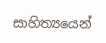සාහිත්‍යයෙන්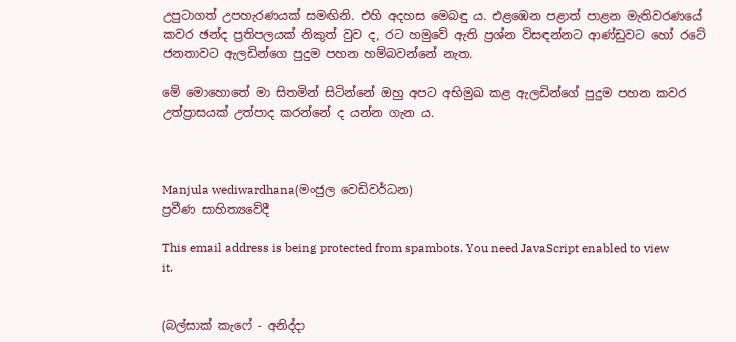උපුටාගත් උපහැරණයක් සමඟිනි. එහි අදහස මෙබඳු ය. එළඹෙන පළාත් පාළන මැතිවරණයේ කවර ඡන්ද ප්‍රතිපලයක් නිකුත් වුව ද, රට හමුවේ ඇති ප්‍රශ්න විසඳන්නට ආණ්ඩුවට හෝ රටේ ජනතාවට ඇලඩින්ගෙ පුදුම පහන හම්බවන්නේ නැත.

මේ මොහොතේ මා සිතමින් සිටින්නේ ඔහු අපට අභිමුඛ කළ ඇලඩින්ගේ පුදුම පහන කවර උත්ප්‍රාසයක් උත්පාද කරන්නේ ද යන්න ගැන ය.



Manjula wediwardhana(මංජුල වෙඩිවර්ධන)
ප්‍රවීණ සාහිත්‍යවේදී

This email address is being protected from spambots. You need JavaScript enabled to view it.


(බල්සාක් කැෆේ - අනිද්දා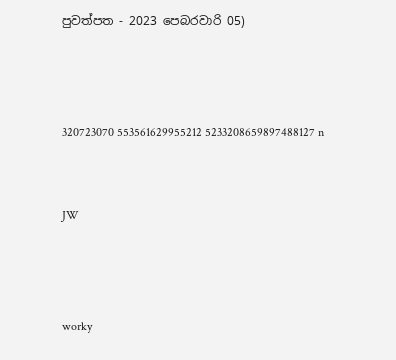පුවත්පත - 2023 පෙබරවාරි 05)



320723070 553561629955212 5233208659897488127 n


JW



worky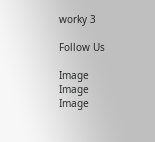worky 3

Follow Us

Image
Image
Image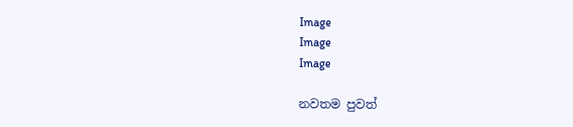Image
Image
Image

නවතම පුවත්